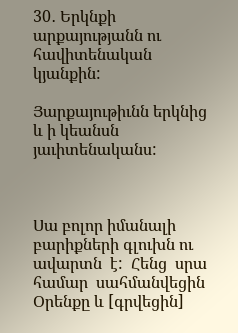30․ Երկնքի արքայությանն ու հավիտենական կյանքին:

Յարքայութիւնն երկնից և ի կեանսն յաւիտենականս:



Սա բոլոր իմանալի բարիքների գլուխն ու ավարտն  է:  Հենց  սրա  համար  սահմանվեցին Օրենքը և [գրվեցին]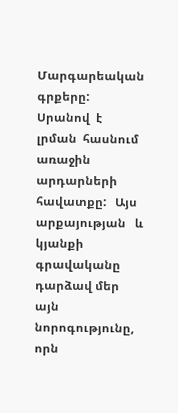Մարգարեական գրքերը:  Սրանով  է  լրման  հասնում  առաջին  արդարների   հավատքը:   Այս   արքայության   և կյանքի գրավականը դարձավ մեր այն նորոգությունը, որն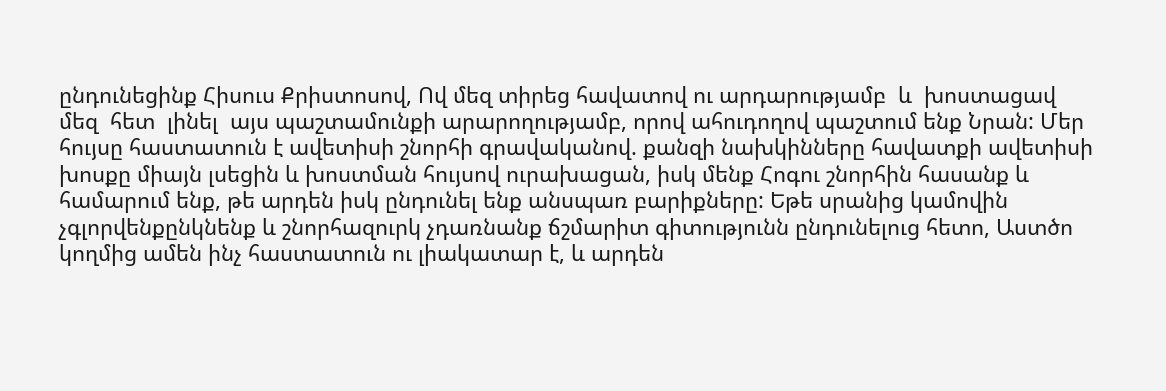ընդունեցինք Հիսուս Քրիստոսով, Ով մեզ տիրեց հավատով ու արդարությամբ  և  խոստացավ  մեզ  հետ  լինել  այս պաշտամունքի արարողությամբ, որով ահուդողով պաշտում ենք Նրան: Մեր հույսը հաստատուն է ավետիսի շնորհի գրավականով. քանզի նախկինները հավատքի ավետիսի խոսքը միայն լսեցին և խոստման հույսով ուրախացան, իսկ մենք Հոգու շնորհին հասանք և համարում ենք, թե արդեն իսկ ընդունել ենք անսպառ բարիքները: Եթե սրանից կամովին չգլորվենքընկնենք և շնորհազուրկ չդառնանք ճշմարիտ գիտությունն ընդունելուց հետո, Աստծո կողմից ամեն ինչ հաստատուն ու լիակատար է, և արդեն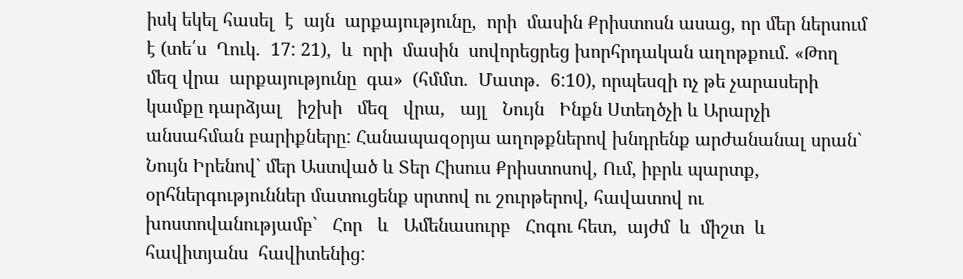իսկ եկել հասել  է  այն  արքայությունը,  որի  մասին Քրիստոսն ասաց, որ մեր ներսում է (տե՛ս  Ղուկ.  17: 21),  և  որի  մասին  սովորեցրեց խորհրդական աղոթքում. «Թող մեզ վրա  արքայությունը  գա»  (հմմտ.  Մատթ.  6:10), որպեսզի ոչ թե չարասերի կամքը դարձյալ   իշխի   մեզ   վրա,   այլ   Նույն   Ինքն Ստեղծչի և Արարչի անսահման բարիքները: Հանապազօրյա աղոթքներով խնդրենք արժանանալ սրան` Նույն Իրենով` մեր Աստված և Տեր Հիսուս Քրիստոսով, Ում, իբրև պարտք, օրհներգություններ մատուցենք սրտով ու շուրթերով, հավատով ու խոստովանությամբ`   Հոր   և   Ամենասուրբ   Հոգու հետ,  այժմ  և  միշտ  և  հավիտյանս  հավիտենից: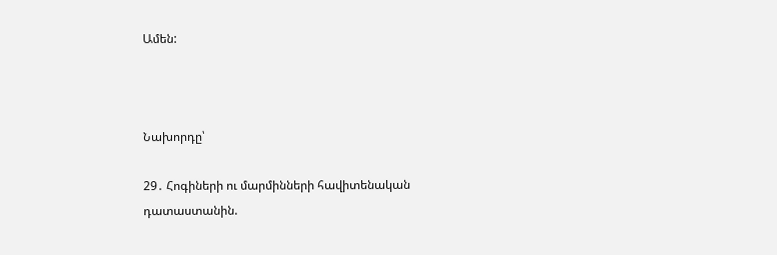Ամեն:



Նախորդը՝

29․ Հոգիների ու մարմինների հավիտենական դատաստանին.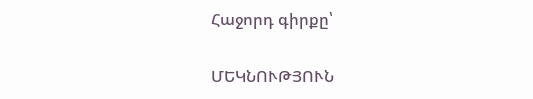Հաջորդ գիրքը՝

ՄԵԿՆՈՒԹՅՈՒՆ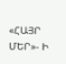«ՀԱՅՐ ՄԵՐ»- Ի